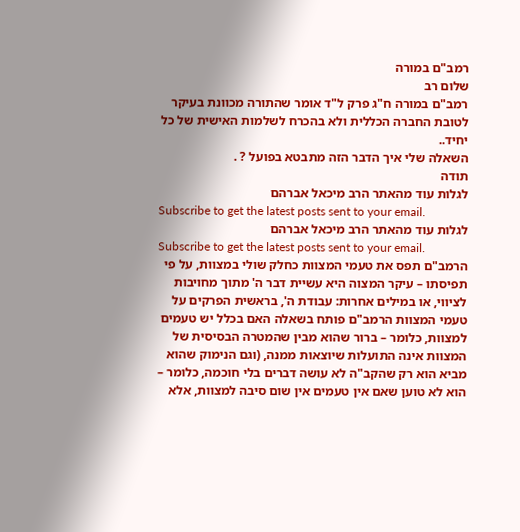רמב"ם במורה
שלום רב
רמב"ם במורה ח"ג פרק ל"ד אומר שהתורה מכוונת בעיקר לטובת החברה הכללית ולא בהכרח לשלמות האישית של כל יחיד..
השאלה שלי איך הדבר הזה מתבטא בפועל ? .
תודה
לגלות עוד מהאתר הרב מיכאל אברהם
Subscribe to get the latest posts sent to your email.
לגלות עוד מהאתר הרב מיכאל אברהם
Subscribe to get the latest posts sent to your email.
הרמב"ם תפס את טעמי המצוות כחלק שולי במצוות, על פי תפיסתו – עיקר המצוה היא עשיית דבר ה' מתוך מחויבות לציווי, או במילים אחרות: עבודת ה', בראשית הפרקים על טעמי המצוות הרמב"ם פותח בשאלה האם בכלל יש טעמים למצוות, כלומר – ברור שהוא מבין שהמטרה הבסיסית של המצוות אינה התועלות שיוצאות ממנה, (וגם הנימוק שהוא מביא הוא רק שהקב"ה לא עושה דברים בלי חוכמה, כלומר – הוא לא טוען שאם אין טעמים אין שום סיבה למצוות, אלא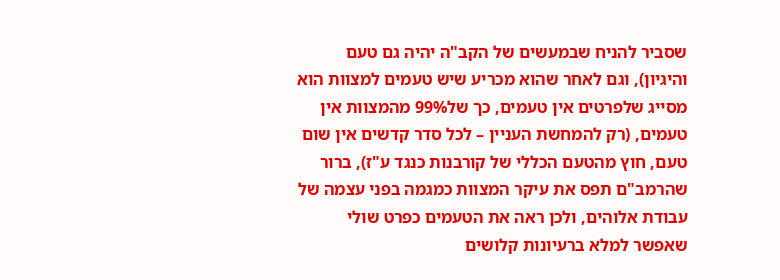שסביר להניח שבמעשים של הקב"ה יהיה גם טעם והיגיון), וגם לאחר שהוא מכריע שיש טעמים למצוות הוא מסייג שלפרטים אין טעמים, כך של99% מהמצוות אין טעמים, (רק להמחשת העניין – לכל סדר קדשים אין שום טעם, חוץ מהטעם הכללי של קורבנות כנגד ע"ז), ברור שהרמב"ם תפס את עיקר המצוות כמגמה בפני עצמה של עבודת אלוהים, ולכן ראה את הטעמים כפרט שולי שאפשר למלא ברעיונות קלושים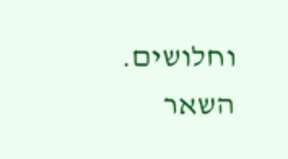וחלושים.
השאר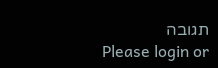תגובה
Please login or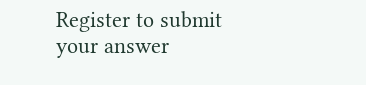Register to submit your answer